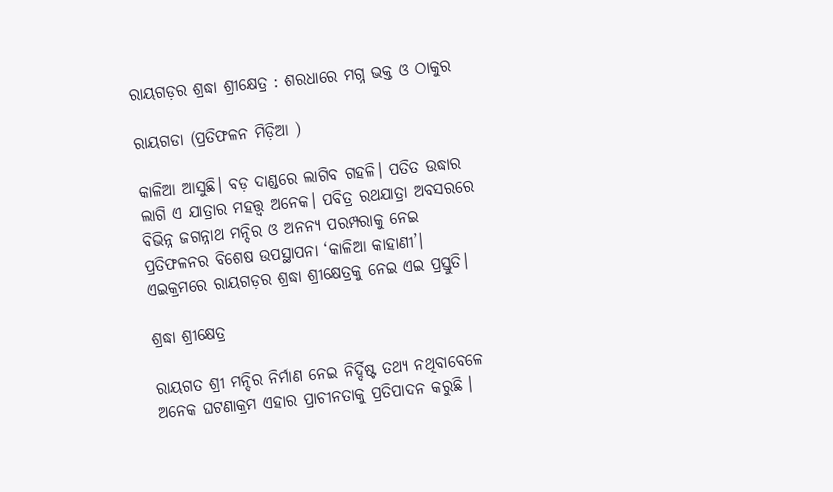ରାୟଗଡ଼ର ଶ୍ରଦ୍ଧା ଶ୍ରୀକ୍ଷେତ୍ର : ଶରଧାରେ ମଗ୍ନ ଭକ୍ତ ଓ ଠାକୁର

ରାୟଗଡା (ପ୍ରତିଫଳନ ମିଡ଼ିଆ )

କାଳିଆ ଆସୁଛି। ବଡ଼ ଦାଣ୍ଡରେ ଲାଗିବ ଗହଳି। ପତିତ ଉଦ୍ଧାର ଲାଗି ଏ ଯାତ୍ରାର ମହତ୍ତ୍ୱ ଅନେକ। ପବିତ୍ର ରଥଯାତ୍ରା ଅବସରରେ ବିଭିନ୍ନ ଜଗନ୍ନାଥ ମନ୍ଦିର ଓ ଅନନ୍ୟ ପରମ୍ପରାକୁ ନେଇ ପ୍ରତିଫଳନର ବିଶେଷ ଉପସ୍ଥାପନା ‘କାଳିଆ କାହାଣୀ’। ଏଇକ୍ରମରେ ରାୟଗଡ଼ର ଶ୍ରଦ୍ଧା ଶ୍ରୀକ୍ଷେତ୍ରକୁ ନେଇ ଏଇ ପ୍ରସ୍ତୁତି।

ଶ୍ରଦ୍ଧା ଶ୍ରୀକ୍ଷେତ୍ର

ରାୟଗତ ଶ୍ରୀ ମନ୍ଦିର ନିର୍ମାଣ ନେଇ ନିର୍ଦ୍ଦିଷ୍ଟ ତଥ୍ୟ ନଥିବାବେଳେ ଅନେକ ଘଟଣାକ୍ରମ ଏହାର ପ୍ରାଚୀନତାକୁ ପ୍ରତିପାଦନ କରୁଛି ।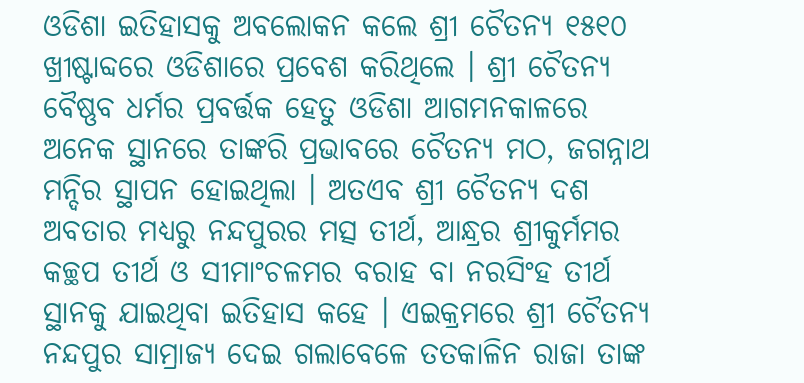ଓଡିଶା ଇତିହାସକୁ ଅବଲୋକନ କଲେ ଶ୍ରୀ ଚୈତନ୍ୟ ୧୫୧୦ ଖ୍ରୀଷ୍ଟାବ୍ଦରେ ଓଡିଶାରେ ପ୍ରବେଶ କରିଥିଲେ । ଶ୍ରୀ ଚୈତନ୍ୟ ବୈଷ୍ଣବ ଧର୍ମର ପ୍ରବର୍ତ୍ତକ ହେତୁ ଓଡିଶା ଆଗମନକାଳରେ ଅନେକ ସ୍ଥାନରେ ତାଙ୍କରି ପ୍ରଭାବରେ ଚୈତନ୍ୟ ମଠ, ଜଗନ୍ନାଥ ମନ୍ଦିର ସ୍ଥାପନ ହୋଇଥିଲା । ଅତଏବ ଶ୍ରୀ ଚୈତନ୍ୟ ଦଶ ଅବତାର ମଧ୍ୟରୁ ନନ୍ଦପୁରର ମତ୍ସ ତୀର୍ଥ, ଆନ୍ଧ୍ରର ଶ୍ରୀକୁର୍ମମର କଚ୍ଛପ ତୀର୍ଥ ଓ ସୀମାଂଚଳମର ବରାହ ବା ନରସିଂହ ତୀର୍ଥ ସ୍ଥାନକୁ ଯାଇଥିବା ଇତିହାସ କହେ । ଏଇକ୍ରମରେ ଶ୍ରୀ ଚୈତନ୍ୟ ନନ୍ଦପୁର ସାମ୍ରାଜ୍ୟ ଦେଇ ଗଲାବେଳେ ତତକାଳିନ ରାଜା ତାଙ୍କ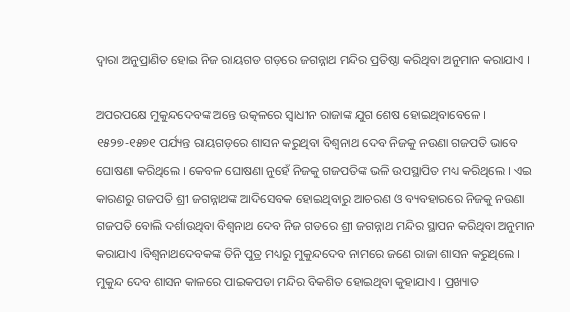ଦ୍ଵାରା ଅନୁପ୍ରାଣିତ ହୋଇ ନିଜ ରାୟଗଡ ଗଡ଼ରେ ଜଗନ୍ନାଥ ମନ୍ଦିର ପ୍ରତିଷ୍ଠା କରିଥିବା ଅନୁମାନ କରାଯାଏ ।

ଅପରପକ୍ଷେ ମୁକୁନ୍ଦଦେବଙ୍କ ଅନ୍ତେ ଉତ୍କଳରେ ସ୍ଵାଧୀନ ରାଜାଙ୍କ ଯୁଗ ଶେଷ ହୋଇଥିବାବେଳେ । ୧୫୨୭-୧୫୭୧ ପର୍ଯ୍ୟନ୍ତ ରାୟଗଡ଼ରେ ଶାସନ କରୁଥିବା ବିଶ୍ଵନାଥ ଦେବ ନିଜକୁ ନଉଣା ଗଜପତି ଭାବେ ଘୋଷଣା କରିଥିଲେ । କେବଳ ଘୋଷଣା ନୁହେଁ ନିଜକୁ ଗଜପତିଙ୍କ ଭଳି ଉପସ୍ଥାପିତ ମଧ୍ୟ କରିଥିଲେ । ଏଇ କାରଣରୁ ଗଜପତି ଶ୍ରୀ ଜଗନ୍ନାଥଙ୍କ ଆଦିସେବକ ହୋଇଥିବାରୁ ଆଚରଣ ଓ ବ୍ୟବହାରରେ ନିଜକୁ ନଉଣା ଗଜପତି ବୋଲି ଦର୍ଶାଉଥିବା ବିଶ୍ଵନାଥ ଦେବ ନିଜ ଗଡରେ ଶ୍ରୀ ଜଗନ୍ନାଥ ମନ୍ଦିର ସ୍ଥାପନ କରିଥିବା ଅନୁମାନ କରାଯାଏ ।ବିଶ୍ଵନାଥଦେବକଙ୍କ ତିନି ପୁତ୍ର ମଧ୍ୟରୁ ମୁକୁନ୍ଦଦେବ ନାମରେ ଜଣେ ରାଜା ଶାସନ କରୁଥିଲେ । ମୁକୁନ୍ଦ ଦେବ ଶାସନ କାଳରେ ପାଇକପଡା ମନ୍ଦିର ବିକଶିତ ହୋଇଥିବା କୁହାଯାଏ । ପ୍ରଖ୍ୟାତ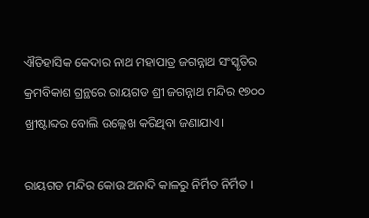ଐତିହାସିକ କେଦାର ନାଥ ମହାପାତ୍ର ଜଗନ୍ନାଥ ସଂସ୍କୃତିର କ୍ରମବିକାଶ ଗ୍ରନ୍ଥରେ ରାୟଗଡ ଶ୍ରୀ ଜଗନ୍ନାଥ ମନ୍ଦିର ୧୭୦୦ ଖ୍ରୀଷ୍ଟାବ୍ଦର ବୋଲି ଉଲ୍ଲେଖ କରିଥିବା ଜଣାଯାଏ।

ରାୟଗଡ ମନ୍ଦିର କୋଉ ଅନାଦି କାଳରୁ ନିର୍ମିତ ନିର୍ମିତ ।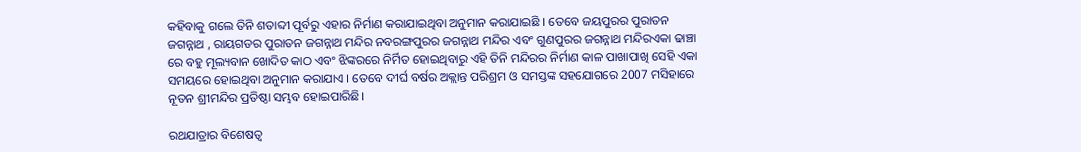କହିବାକୁ ଗଲେ ତିନି ଶତାବ୍ଦୀ ପୂର୍ବରୁ ଏହାର ନିର୍ମାଣ କରାଯାଇଥିବା ଅନୁମାନ କରାଯାଇଛି । ତେବେ ଜୟପୁରର ପୁରାତନ ଜଗନ୍ନାଥ , ରାୟଗଡର ପୁରାତନ ଜଗନ୍ନାଥ ମନ୍ଦିର ନବରଙ୍ଗପୁରର ଜଗନ୍ନାଥ ମନ୍ଦିର ଏବଂ ଗୁଣପୁରର ଜଗନ୍ନାଥ ମନ୍ଦିରଏକା ଢାଞ୍ଚା ରେ ବହୁ ମୂଲ୍ୟବାନ ଖୋଦିତ କାଠ ଏବଂ ଝିଙ୍କରରେ ନିର୍ମିତ ହୋଇଥିବାରୁ ଏହି ତିନି ମନ୍ଦିରର ନିର୍ମାଣ କାଳ ପାଖାପାଖି ସେହି ଏକା ସମୟରେ ହୋଇଥିବା ଅନୁମାନ କରାଯାଏ । ତେବେ ଦୀର୍ଘ ବର୍ଷର ଅକ୍ଲାନ୍ତ ପରିଶ୍ରମ ଓ ସମସ୍ତଙ୍କ ସହଯୋଗରେ 2007 ମସିହାରେ ନୂତନ ଶ୍ରୀମନ୍ଦିର ପ୍ରତିଷ୍ଠା ସମ୍ଭବ ହୋଇପାରିଛି।

ରଥଯାତ୍ରାର ବିଶେଷତ୍ଵ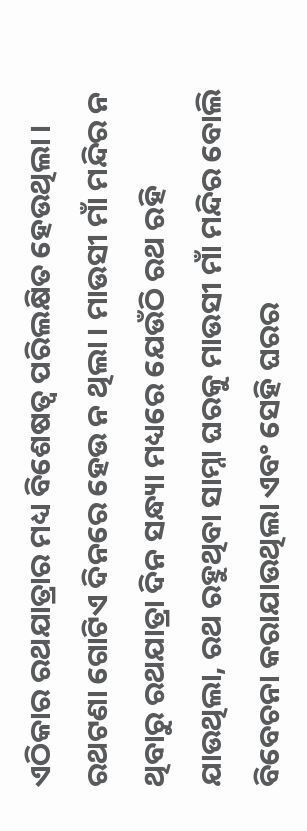ଏଠିକାର ରଥଯାତ୍ରାର ମଧ୍ୟ ବିଶେଷତ୍ଵ ପରିଲକ୍ଷିତ ହେଉଥିଲା । ରଥଟଣା ଗୋଟିଏ ଦିନରେ ହେଉ ନ ଥିଲା । ମାଉସୀ ମାଁ ମନ୍ଦିର ନ ଥିବାରୁ ରଥଯାତ୍ରା ଦିନ ସନ୍ଧ୍ୟା ମଧ୍ୟରେ ଯେଉଁଠି ରଥ ରହି ଯାଉଥିଲା, ରଥ ରହୁଥିବା ସାମ୍ନା ଘରକୁ ମାଉସୀ ମାଁ ମନ୍ଦିର ବୋଲି ବିବେଚନା କରାଯାଉଥିଲା ଏବଂ ସେହି ଘରର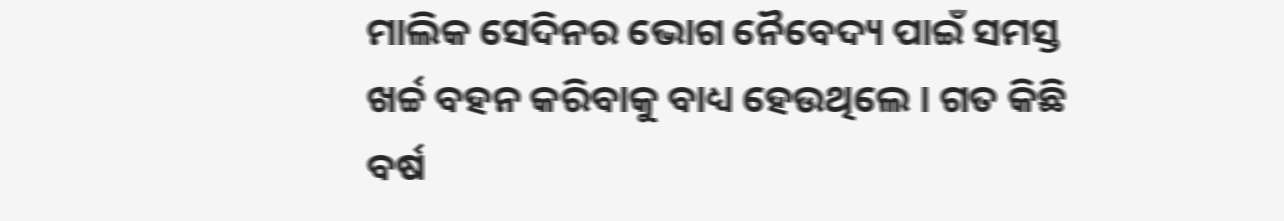ମାଲିକ ସେଦିନର ଭୋଗ ନୈବେଦ୍ୟ ପାଇଁ ସମସ୍ତ ଖର୍ଚ୍ଚ ବହନ କରିବାକୁ ବାଧ୍ୟ ହେଉଥିଲେ । ଗତ କିଛି ବର୍ଷ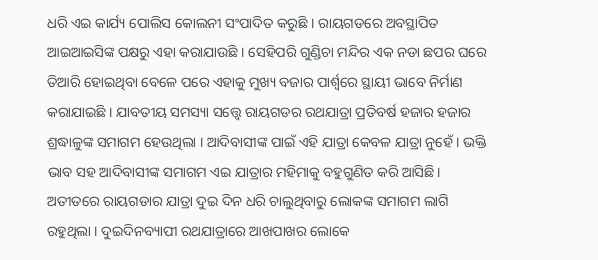ଧରି ଏଇ କାର୍ଯ୍ୟ ପୋଲିସ କୋଲନୀ ସଂପାଦିତ କରୁଛି । ରାୟଗଡରେ ଅବସ୍ଥାପିତ ଆଇଆଇସିଙ୍କ ପକ୍ଷରୁ ଏହା କରାଯାଉଛି । ସେହିପରି ଗୁଣ୍ଡିଚା ମନ୍ଦିର ଏକ ନଡା ଛପର ଘରେ ତିଆରି ହୋଇଥିବା ବେଳେ ପରେ ଏହାକୁ ମୁଖ୍ୟ ବଜାର ପାର୍ଶ୍ଵରେ ସ୍ଥାୟୀ ଭାବେ ନିର୍ମାଣ କରାଯାଇଛି । ଯାବତୀୟ ସମସ୍ୟା ସତ୍ତ୍ଵେ ରାୟଗଡର ରଥଯାତ୍ରା ପ୍ରତିବର୍ଷ ହଜାର ହଜାର ଶ୍ରଦ୍ଧାଳୁଙ୍କ ସମାଗମ ହେଉଥିଲା । ଆଦିବାସୀଙ୍କ ପାଇଁ ଏହି ଯାତ୍ରା କେବଳ ଯାତ୍ରା ନୁହେଁ । ଭକ୍ତି ଭାବ ସହ ଆଦିବାସୀଙ୍କ ସମାଗମ ଏଇ ଯାତ୍ରାର ମହିମାକୁ ବହୁଗୁଣିତ କରି ଆସିଛି।  ଅତୀତରେ ରାୟଗଡାର ଯାତ୍ରା ଦୁଇ ଦିନ ଧରି ଚାଲୁଥିବାରୁ ଲୋକଙ୍କ ସମାଗମ ଲାଗି ରହୁଥିଲା । ଦୁଇଦିନବ୍ୟାପୀ ରଥଯାତ୍ରାରେ ଆଖପାଖର ଲୋକେ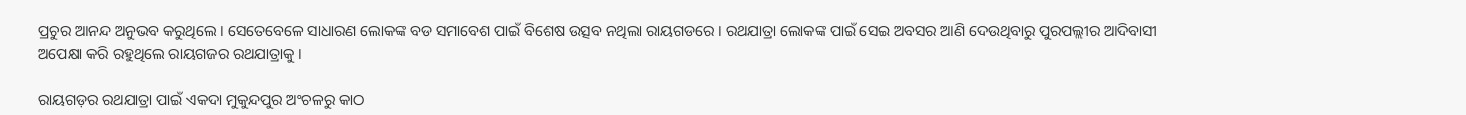ପ୍ରଚୁର ଆନନ୍ଦ ଅନୁଭବ କରୁଥିଲେ । ସେତେବେଳେ ସାଧାରଣ ଲୋକଙ୍କ ବଡ ସମାବେଶ ପାଇଁ ବିଶେଷ ଉତ୍ସବ ନଥିଲା ରାୟଗଡରେ । ରଥଯାତ୍ରା ଲୋକଙ୍କ ପାଇଁ ସେଇ ଅବସର ଆଣି ଦେଉଥିବାରୁ ପୁରପଲ୍ଲୀର ଆଦିବାସୀ ଅପେକ୍ଷା କରି ରହୁଥିଲେ ରାୟଗଜର ରଥଯାତ୍ରାକୁ ।

ରାୟଗଡ଼ର ରଥଯାତ୍ରା ପାଇଁ ଏକଦା ମୁକୁନ୍ଦପୁର ଅଂଚଳରୁ କାଠ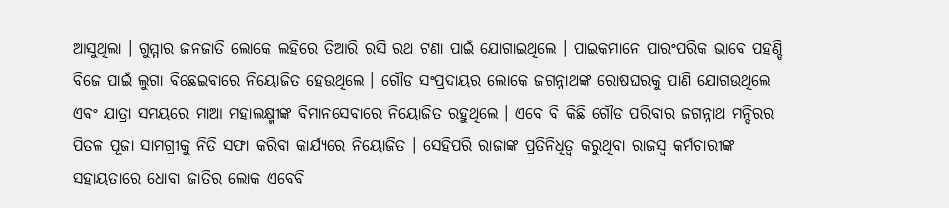ଆସୁଥିଲା । ଗୁମ୍ମାର ଜନଜାତି ଲୋକେ ଲହିରେ ତିଆରି ରସି ରଥ ଟଣା ପାଇଁ ଯୋଗାଇଥିଲେ । ପାଇକମାନେ ପାରଂପରିକ ଭାବେ ପହଣ୍ଡି ବିଜେ ପାଇଁ ଲୁଗା ବିଛେଇବାରେ ନିୟୋଜିତ ହେଉଥିଲେ । ଗୌଡ ସଂପ୍ରଦାୟର ଲୋକେ ଜଗନ୍ନାଥଙ୍କ ରୋଷଘରକୁ ପାଣି ଯୋଗଉଥିଲେ ଏବଂ ଯାତ୍ରା ସମୟରେ ମାଆ ମହାଲକ୍ଷ୍ମୀଙ୍କ ବିମାନସେବାରେ ନିୟୋଜିତ ରହୁଥିଲେ । ଏବେ ବି କିଛି ଗୌଡ ପରିବାର ଜଗନ୍ନାଥ ମନ୍ଦିରର ପିତଳ ପୂଜା ସାମଗ୍ରୀକୁ ନିତି ସଫା କରିବା କାର୍ଯ୍ୟରେ ନିୟୋଜିତ । ସେହିପରି ରାଜାଙ୍କ ପ୍ରତିନିଧିତ୍ବ କରୁଥିବା ରାଜସ୍ୱ କର୍ମଚାରୀଙ୍କ ସହାୟତାରେ ଧୋବା ଜାତିର ଲୋକ ଏବେବି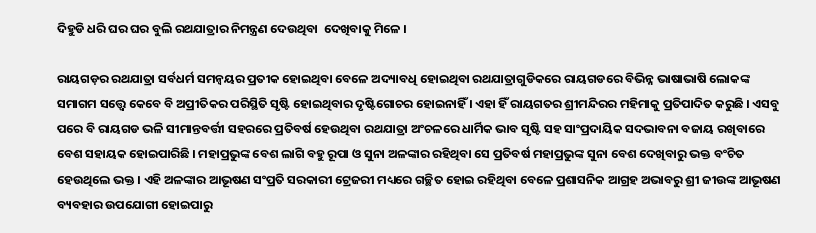ଦିହୁଡି ଧରି ଘର ଘର ବୁଲି ରଥଯାତ୍ରାର ନିମନ୍ତ୍ରଣ ଦେଉଥିବା ‌ ଦେଖିବାକୁ ମିଳେ ।

ରାୟଗଡ଼ର ରଥଯାତ୍ରା ସର୍ବଧର୍ମ ସମନ୍ବୟର ପ୍ରତୀକ ହୋଇଥିବା ବେଳେ ଅଦ୍ୟାବଧି ହୋଇଥିବା ରଥଯାତ୍ରାଗୁଡିକରେ ରାୟଗଡରେ ବିଭିନ୍ନ ଭାଷାଭାଷି ଲୋକଙ୍କ ସମାଗମ ସତ୍ତ୍ବେ କେବେ ବି ଅପ୍ରୀତିକର ପରିସ୍ଥିତି ସୃଷ୍ଟି ହୋଇଥିବାର ଦୃଷ୍ଟିଗୋଚର ହୋଇନାହିଁ । ଏହା ହିଁ ରାୟଗତର ଶ୍ରୀମନ୍ଦିରର ମହିମାକୁ ପ୍ରତିପାଦିତ କରୁଛି । ଏସବୁ ପରେ ବି ରାୟଗଡ ଭଳି ସୀମାନ୍ତବର୍ତ୍ତୀ ସହରରେ ପ୍ରତିବର୍ଷ ହେଉଥିବା ରଥଯାତ୍ରା ଅଂଚଳରେ ଧାର୍ମିକ ଭାବ ସୃଷ୍ଟି ସହ ସାଂପ୍ରଦାୟିକ ସଦଭାବନା ବଜାୟ ରଖିବାରେ ବେଶ ସହାୟକ ହୋଇପାରିଛି । ମହାପ୍ରଭୁଙ୍କ ବେଶ ଲାଗି ବହୁ ରୂପା ଓ ସୁନା ଅଳଙ୍କାର ରହିଥିବା ସେ ପ୍ରତିବର୍ଷ ମହାପ୍ରଭୁଙ୍କ ସୁନା ବେଶ ଦେଖିବାରୁ ଭକ୍ତ ବଂଚିତ ହେଉଥିଲେ ଭକ୍ତ । ଏହି ଅଳଙ୍କାର ଆଭୂଷଣ ସଂପ୍ରତି ସରକାରୀ ଟ୍ରେଜରୀ ମଧ୍ୟରେ ଗଚ୍ଛିତ ହୋଇ ରହିଥିବା ବେଳେ ପ୍ରଶାସନିକ ଆଗ୍ରହ ଅଭାବରୁ ଶ୍ରୀ ଜୀଉଙ୍କ ଆଭୂଷଣ ବ୍ୟବହାର ଉପଯୋଗୀ ହୋଇପାରୁ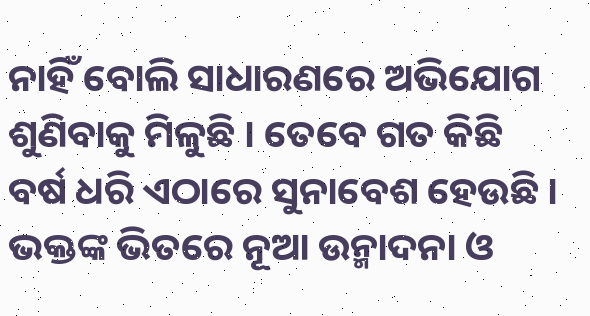ନାହିଁ ବୋଲି ସାଧାରଣରେ ଅଭିଯୋଗ ଶୁଣିବାକୁ ମିଳୁଛି । ତେବେ ଗତ କିଛି ବର୍ଷ ଧରି ଏଠାରେ ସୁନାବେଶ ହେଉଛି । ଭକ୍ତଙ୍କ ଭିତରେ ନୂଆ ଉନ୍ମାଦନା ଓ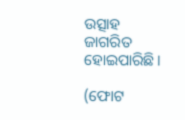ଉତ୍ସାହ ଜାଗରିତ ହୋଇପାରିଛି ।

(ଫୋଟ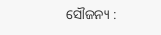ସୌଜନ୍ୟ :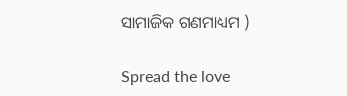ସାମାଜିକ ଗଣମାଧ୍ୟମ )

Spread the love